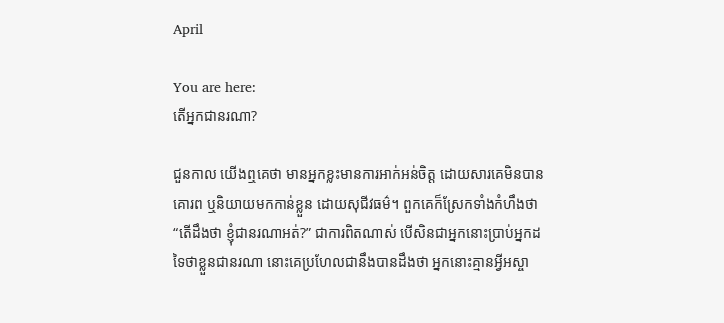April

You are here:
តើអ្នកជានរណា?

ជួនកាល យើងឮគេថា មានអ្នកខ្លះមានការអាក់អន់ចិត្ត ដោយសារគេមិនបានគោរព ឬនិយាយមកកាន់ខ្លួន ដោយសុជីវធម៌។ ពួកគេក៏ស្រែកទាំងកំហឹងថា “តើដឹងថា ខ្ញុំជានរណាអត់?” ជាការពិតណាស់ បើសិនជាអ្នកនោះប្រាប់អ្នកដទៃថាខ្លួនជានរណា នោះគេប្រហែលជានឹងបានដឹងថា អ្នកនោះគ្មានអ្វីអស្ចា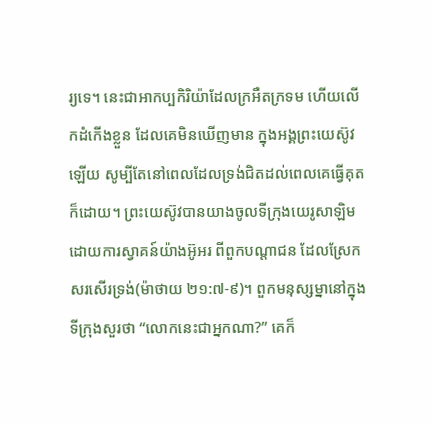រ្យទេ។ នេះជាអាកប្បកិរិយ៉ាដែលក្រអឺតក្រទម ហើយលើកដំកើងខ្លួន ដែលគេមិនឃើញមាន ក្នុងអង្គព្រះយេស៊ូវឡើយ សូម្បីតែនៅពេលដែលទ្រង់ជិតដល់ពេលគេធ្វើគុតក៏ដោយ។ ព្រះយេស៊ូវបានយាងចូលទីក្រុងយេរូសាឡិម ដោយការស្វាគន៍យ៉ាងអ៊ូអរ ពីពួកបណ្តាជន ដែលស្រែកសរសើរទ្រង់(ម៉ាថាយ ២១:៧-៩)។ ពួកមនុស្សម្នានៅក្នុងទីក្រុងសួរថា “លោកនេះជាអ្នកណា?” គេក៏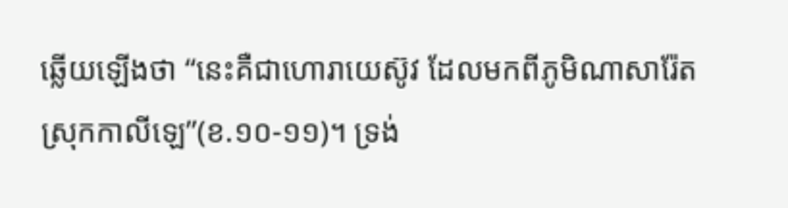ឆ្លើយឡើងថា “នេះគឺជាហោរាយេស៊ូវ ដែលមកពីភូមិណាសារ៉ែត ស្រុកកាលីឡេ”(ខ.១០-១១)។ ទ្រង់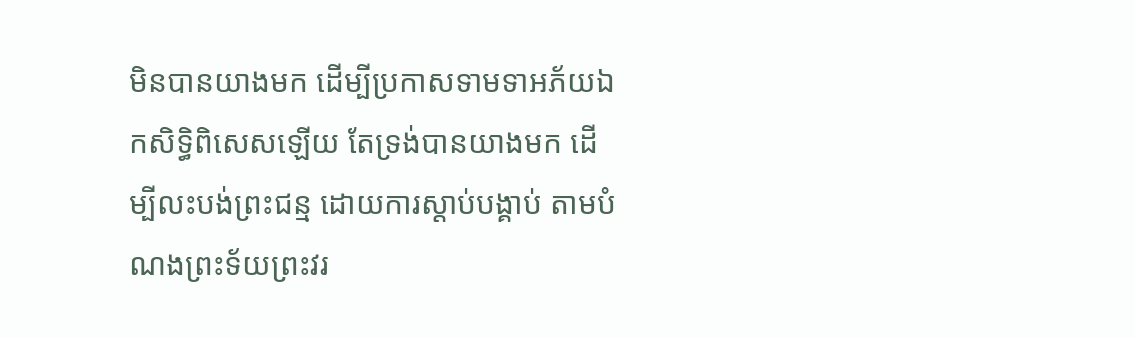មិនបានយាងមក ដើម្បីប្រកាសទាមទាអភ័យឯកសិទ្ធិពិសេសឡើយ តែទ្រង់បានយាងមក ដើម្បីលះបង់ព្រះជន្ម ដោយការស្តាប់បង្គាប់ តាមបំណងព្រះទ័យព្រះវរ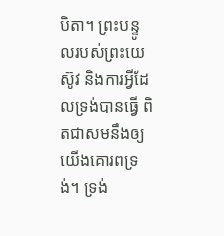បិតា។ ព្រះបន្ទូលរបស់ព្រះយេស៊ូវ និងការអ្វីដែលទ្រង់បានធ្វើ ពិតជាសមនឹងឲ្យយើងគោរពទ្រង់។ ទ្រង់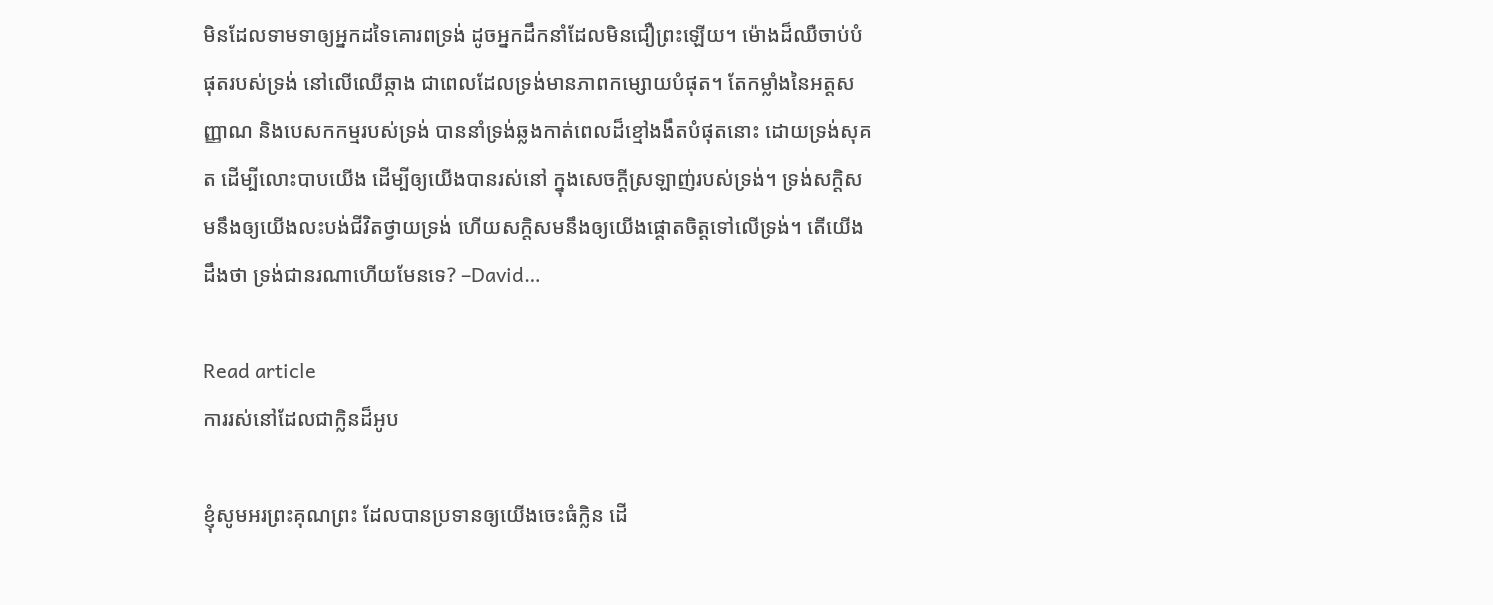មិនដែលទាមទាឲ្យអ្នកដទៃគោរពទ្រង់ ដូចអ្នកដឹកនាំដែលមិនជឿព្រះឡើយ។ ម៉ោងដ៏ឈឺចាប់បំផុតរបស់ទ្រង់ នៅលើឈើឆ្កាង ជាពេលដែលទ្រង់មានភាពកម្សោយបំផុត។ តែកម្លាំងនៃអត្តសញ្ញាណ និងបេសកកម្មរបស់ទ្រង់ បាននាំទ្រង់ឆ្លងកាត់ពេលដ៏ខ្មៅងងឹតបំផុតនោះ ដោយទ្រង់សុគត ដើម្បីលោះបាបយើង ដើម្បីឲ្យយើងបានរស់នៅ ក្នុងសេចក្តីស្រឡាញ់របស់ទ្រង់។ ទ្រង់សក្តិសមនឹងឲ្យយើងលះបង់ជីវិតថ្វាយទ្រង់ ហើយសក្តិសមនឹងឲ្យយើងផ្តោតចិត្តទៅលើទ្រង់។ តើយើងដឹងថា ទ្រង់ជានរណាហើយមែនទេ? –David…

Read article
ការរស់នៅដែលជាក្លិនដ៏អូប

ខ្ញុំសូមអរព្រះគុណព្រះ ដែលបានប្រទានឲ្យយើងចេះធំក្លិន ដើ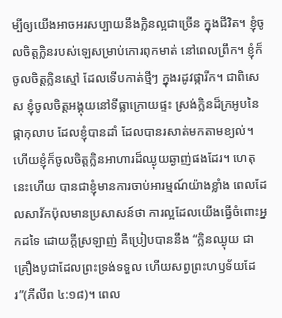ម្បីឲ្យយើងអាចអរសប្បាយនឹងក្លិនល្អជាច្រើន ក្នុងជីវិត។ ខ្ញុំចូលចិត្តក្លិនរបស់ឡេសម្រាប់កោរពុកមាត់ នៅពេលព្រឹក។ ខ្ញុំក៏ចូលចិត្តក្លិនស្មៅ ដែលទើបកាត់ថ្មីៗ ក្នុងរដូវផ្ការីក។ ជាពិសេស ខ្ញុំចូលចិត្តអង្គុយនៅទីធ្លាក្រោយផ្ទះ ស្រង់ក្លិនដ៏ក្រអូបនៃផ្កាកុលាប ដែលខ្ញុំបានដាំ ដែលបានរសាត់មកតាមខ្យល់។ ហើយខ្ញុំក៏ចូលចិត្តក្លិនអាហារដ៏ឈ្ងុយឆ្ងាញ់ផងដែរ។ ហេតុនេះហើយ បានជាខ្ញុំមានការចាប់អារម្មណ៍យ៉ាងខ្លាំង ពេលដែលសាវ័កប៉ុលមានប្រសាសន៍ថា ការល្អដែលយើងធ្វើចំពោះអ្នកដទៃ ដោយក្តីស្រឡាញ់ គឺប្រៀបបាននឹង “ក្លិនឈ្ងុយ ជាគ្រឿងបូជាដែលព្រះទ្រង់ទទួល ហើយសព្វព្រះហឫទ័យដែរ”(ភីលីព ៤:១៨)។ ពេល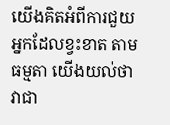យើងគិតអំពីការជួយអ្នកដែលខ្វះខាត តាមធម្មតា យើងយល់ថា វាជា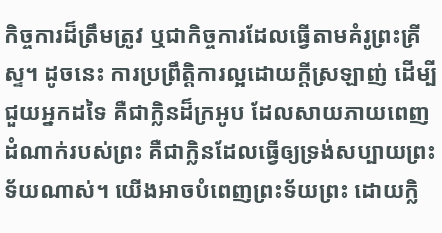កិច្ចការដ៏ត្រឹមត្រូវ ឬជាកិច្ចការដែលធ្វើតាមគំរូព្រះគ្រីស្ទ។ ដូចនេះ ការប្រព្រឹត្តិការល្អដោយក្តីស្រឡាញ់ ដើម្បីជួយអ្នកដទៃ គឺជាក្លិនដ៏ក្រអូប ដែលសាយភាយពេញដំណាក់របស់ព្រះ គឺជាក្លិនដែលធ្វើឲ្យទ្រង់សប្បាយព្រះទ័យណាស់។ យើងអាចបំពេញព្រះទ័យព្រះ ដោយក្លិ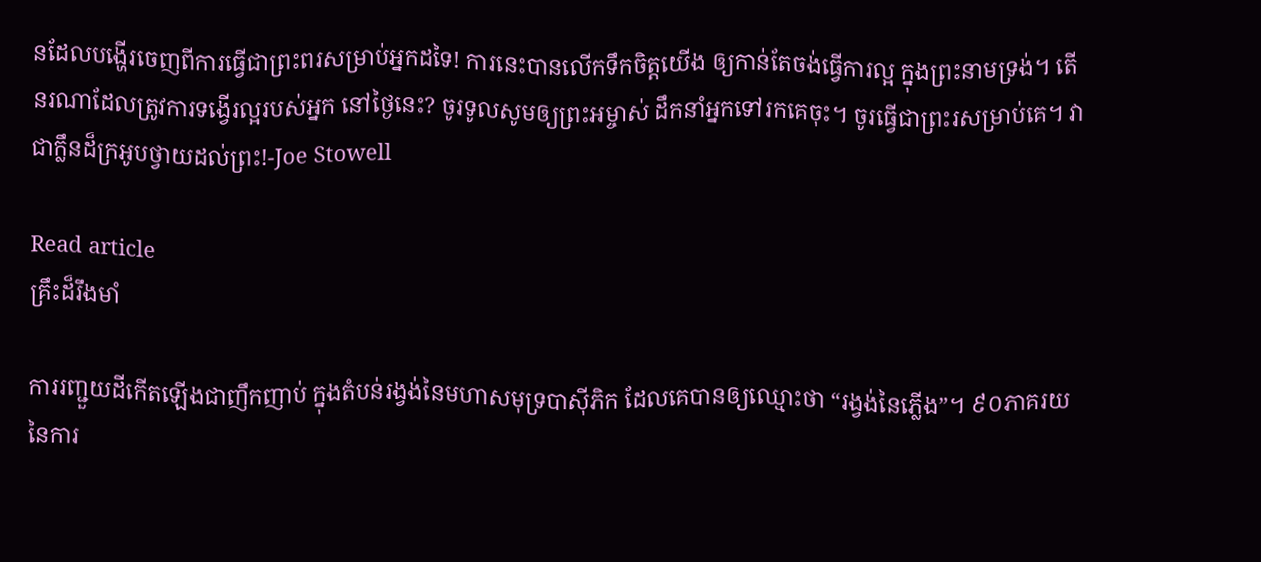នដែលបង្ហើរចេញពីការធ្វើជាព្រះពរសម្រាប់អ្នកដទៃ! ការនេះបានលើកទឹកចិត្តយើង ឲ្យកាន់តែចង់ធ្វើការល្អ ក្នុងព្រះនាមទ្រង់។ តើនរណាដែលត្រូវការទង្វើរល្អរបស់អ្នក នៅថ្ងៃនេះ? ចូរទូលសូមឲ្យព្រះអម្ចាស់ ដឹកនាំអ្នកទៅរកគេចុះ។ ចូរធ្វើជាព្រះរសម្រាប់គេ។ វាជាក្លឹនដ៏ក្រអូបថ្វាយដល់ព្រះ!-Joe Stowell

Read article
គ្រឹះដ៏រឹងមាំ

ការរញ្ជួយដីកើតឡើងជាញឹកញាប់ ក្នុងតំបន់រង្វង់នៃមហាសមុទ្របាស៊ីភិក ដែលគេបានឲ្យឈ្មោះថា “រង្វង់នៃភ្លើង”។ ៩០ភាគរយនៃការ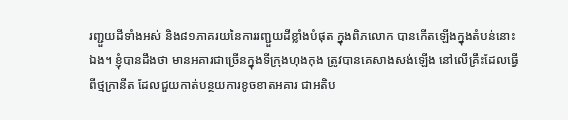រញ្ជួយដីទាំងអស់ និង៨១ភាគរយនៃការរញ្ជួយដីខ្លាំងបំផុត ក្នុងពិភលោក បានកើតឡើងក្នុងតំបន់នោះឯង។ ខ្ញុំបានដឹងថា មានអគារជាច្រើនក្នុងទីក្រុងហុងកុង ត្រូវបានគេសាងសង់ឡើង នៅលើគ្រឹះដែលធ្វើពីថ្មក្រានីត ដែលជួយកាត់បន្ថយការខូចខាតអគារ ជាអតិប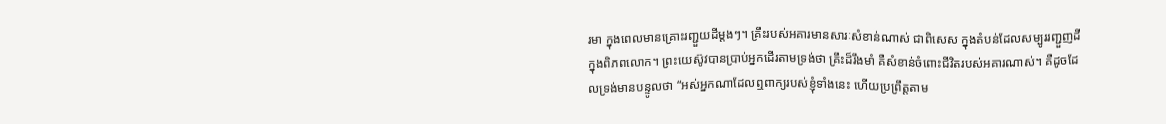រមា ក្នុងពេលមានគ្រោះរញ្ជួយដីម្តងៗ។ គ្រឹះរបស់អគារមានសារៈសំខាន់ណាស់ ជាពិសេស ក្នុងតំបន់ដែលសម្បូររញ្ជួញដី ក្នុងពិភពលោក។ ព្រះយេស៊ូវបានប្រាប់អ្នកដើរតាមទ្រង់ថា គ្រឹះដ៏រឹងមាំ គឺសំខាន់ចំពោះជីវិតរបស់អគារណាស់។ គឺដូចដែលទ្រង់មានបន្ទូលថា “អស់អ្នកណាដែលឮពាក្យរបស់ខ្ញុំទាំងនេះ ហើយប្រព្រឹត្តតាម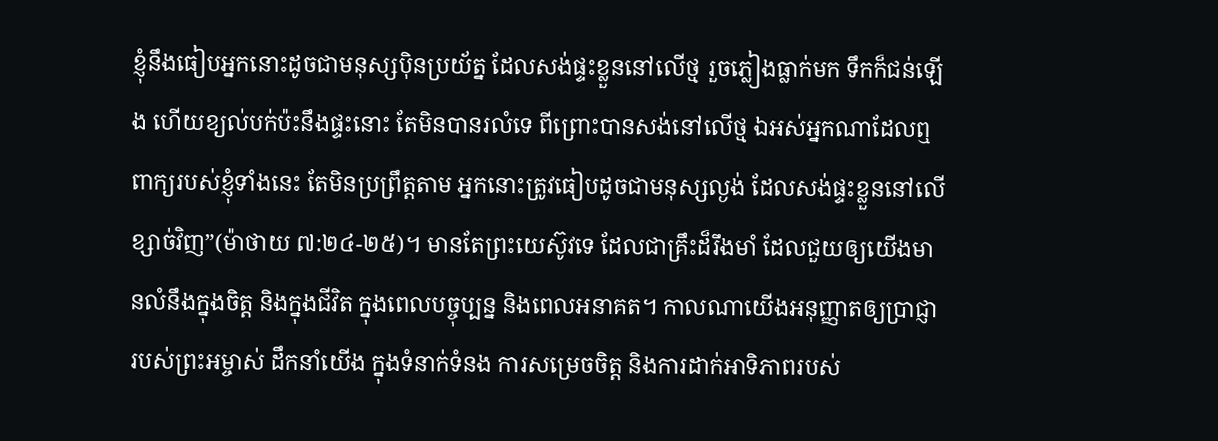ខ្ញុំនឹងធៀបអ្នកនោះដូចជាមនុស្សប៉ិនប្រយ័ត្ន ដែលសង់ផ្ទះខ្លួននៅលើថ្ម រួចភ្លៀងធ្លាក់មក ទឹកក៏ជន់ឡើង ហើយខ្យល់បក់ប៉ះនឹងផ្ទះនោះ តែមិនបានរលំទេ ពីព្រោះបានសង់នៅលើថ្ម ឯអស់អ្នកណាដែលឮពាក្យរបស់ខ្ញុំទាំងនេះ តែមិនប្រព្រឹត្តតាម អ្នកនោះត្រូវធៀបដូចជាមនុស្សល្ងង់ ដែលសង់ផ្ទះខ្លួននៅលើខ្សាច់វិញ”(ម៉ាថាយ ៧:២៤-២៥)។ មានតែព្រះយេស៊ូវទេ ដែលជាគ្រឹះដ៏រឹងមាំ ដែលជួយឲ្យយើងមានលំនឹងក្នុងចិត្ត និងក្នុងជីវិត ក្នុងពេលបច្ចុប្បន្ន និងពេលអនាគត។ កាលណាយើងអនុញ្ញាតឲ្យប្រាជ្ញារបស់ព្រះអម្ចាស់ ដឹកនាំយើង ក្នុងទំនាក់ទំនង ការសម្រេចចិត្ត និងការដាក់អាទិភាពរបស់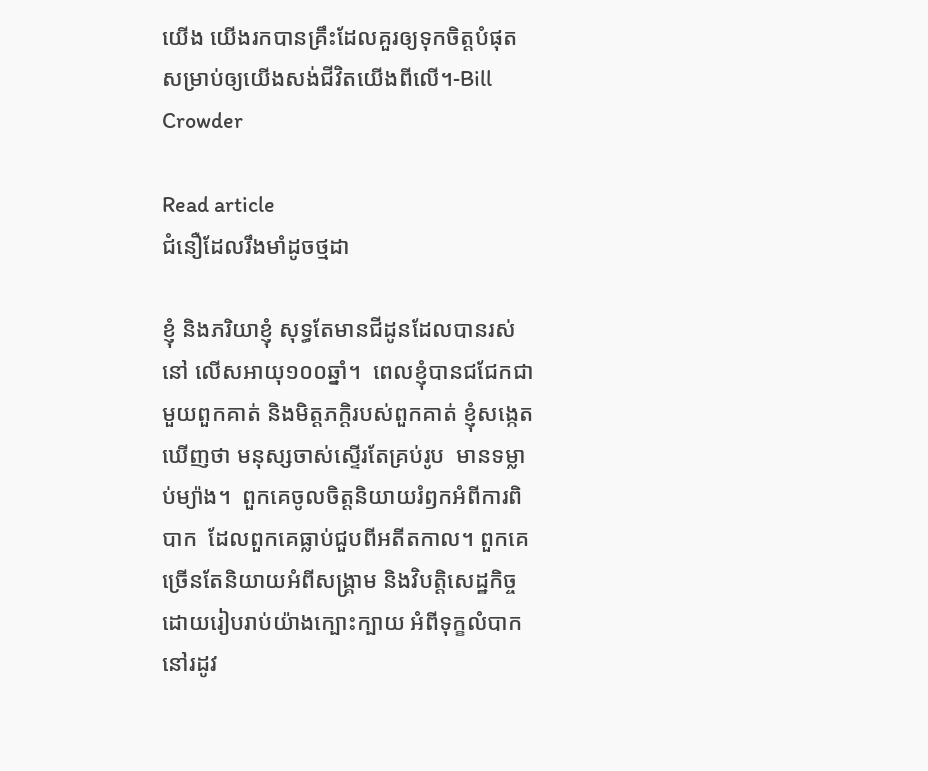យើង យើងរកបានគ្រឹះដែលគួរឲ្យទុកចិត្តបំផុត សម្រាប់ឲ្យយើងសង់ជីវិតយើងពីលើ។-Bill Crowder

Read article
ជំនឿដែលរឹងមាំដូចថ្មដា

ខ្ញុំ និងភរិយាខ្ញុំ សុទ្ធតែមានជីដូនដែលបានរស់នៅ លើសអាយុ១០០ឆ្នាំ។  ពេលខ្ញុំបានជជែកជាមួយពួកគាត់ និងមិត្តភក្តិរបស់ពួកគាត់ ខ្ញុំសង្កេតឃើញថា មនុស្សចាស់ស្ទើរតែគ្រប់រូប  មានទម្លាប់ម្យ៉ាង។  ពួកគេចូលចិត្តនិយាយរំឭកអំពីការពិបាក  ដែលពួកគេធ្លាប់ជួបពីអតីតកាល។ ពួកគេច្រើនតែនិយាយអំពីសង្រ្គាម និងវិបត្តិសេដ្ឋកិច្ច ដោយរៀបរាប់យ៉ាងក្បោះក្បាយ អំពីទុក្ខលំបាកនៅរដូវ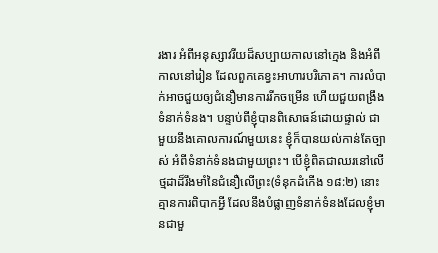រងារ អំពីអនុស្សាវរីយដ៏សប្បាយកាលនៅក្មេង និងអំពីកាលនៅរៀន ដែលពួកគេខ្វះអាហារបរិភោគ។ ការលំបាក់អាចជួយឲ្យជំនឿមានការរីកចម្រើន ហើយជួយពង្រឹងទំនាក់ទំនង។ បន្ទាប់ពីខ្ញុំបានពិសោធន៍ដោយផ្ទាល់ ជាមួយនឹងគោលការណ៍មួយនេះ ខ្ញុំក៏បានយល់កាន់តែច្បាស់ អំពីទំនាក់ទំនងជាមួយព្រះ។ បើខ្ញុំពិតជាឈរនៅលើថ្មដាដ៏រឹងមាំនៃជំនឿលើព្រះ(ទំនុកដំកើង ១៨:២) នោះគ្មានការពិបាកអ្វី ដែលនឹងបំផ្លាញទំនាក់ទំនងដែលខ្ញុំមានជាមួ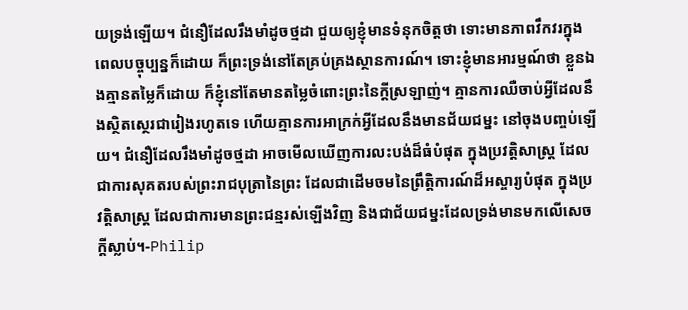យទ្រង់ឡើយ។ ជំនឿដែលរឹងមាំដូចថ្មដា ជួយឲ្យខ្ញុំមានទំនុកចិត្តថា ទោះមានភាពវឹកវរក្នុងពេលបច្ចុប្បន្នក៏ដោយ ក៏ព្រះទ្រង់នៅតែគ្រប់គ្រងស្ថានការណ៍។ ទោះខ្ញុំមានអារម្មណ៍ថា ខ្លួនឯងគ្មានតម្លៃក៏ដោយ ក៏ខ្ញុំនៅតែមានតម្លៃចំពោះព្រះនៃក្តីស្រឡាញ់។ គ្មានការឈឺចាប់អ្វីដែលនឹងស្ថិតស្ថេរជារៀងរហូតទេ ហើយគ្មានការអាក្រក់អ្វីដែលនឹងមានជ័យជម្នះ នៅចុងបញ្ចប់ឡើយ។ ជំនឿដែលរឹងមាំដូចថ្មដា អាចមើលឃើញការលះបង់ដ៏ធំបំផុត ក្នុងប្រវត្តិសាស្រ្ត ដែលជាការសុគតរបស់ព្រះរាជបុត្រានៃព្រះ ដែលជាដើមចមនៃព្រឹត្តិការណ៍ដ៏អស្ចារ្យបំផុត ក្នុងប្រវត្តិសាស្រ្ត ដែលជាការមានព្រះជន្មរស់ឡើងវិញ និងជាជ័យជម្នះដែលទ្រង់មានមកលើសេចក្តីស្លាប់។-Philip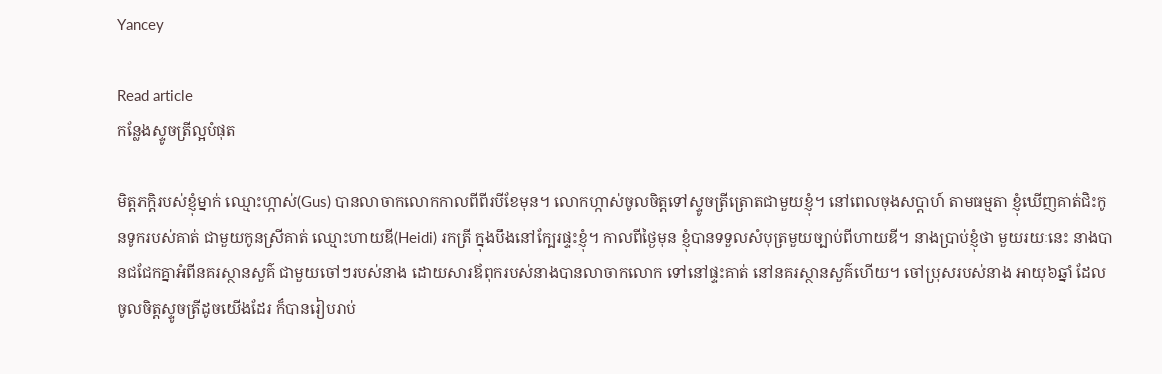Yancey

Read article
កន្លែងស្ទូចត្រីល្អបំផុត

មិត្តភក្តិរបស់ខ្ញុំម្នាក់ ឈ្មោះហ្កាស់(Gus) បានលាចាកលោកកាលពីពីរបីខែមុន។ លោកហ្កាស់ចូលចិត្តទៅស្ទូចត្រីត្រោតជាមួយខ្ញុំ។ នៅពេលចុងសប្តាហ៍ តាមធម្មតា ខ្ញុំឃើញគាត់ជិះកូនទូករបស់គាត់ ជាមួយកូនស្រីគាត់ ឈ្មោះហាយឌី(Heidi) រកត្រី ក្នុងបឹងនៅក្បែរផ្ទះខ្ញុំ។ កាលពីថ្ងៃមុន ខ្ញុំបានទទួលសំបុត្រមួយច្បាប់ពីហាយឌី។ នាងប្រាប់ខ្ញុំថា មួយរយៈនេះ នាងបានជជែកគ្នាអំពីនគរស្ថានសួគ៌ ជាមួយចៅៗរបស់នាង ដោយសារឪពុករបស់នាងបានលាចាកលោក ទៅនៅផ្ទះគាត់ នៅនគរស្ថានសួគ៌ហើយ។ ចៅប្រុសរបស់នាង អាយុ៦ឆ្នាំ ដែលចូលចិត្តស្ទូចត្រីដូចយើងដែរ ក៏បានរៀបរាប់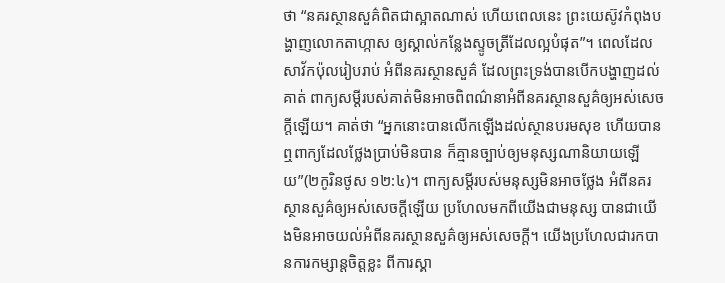ថា “នគរស្ថានសួគ៌ពិតជាស្អាតណាស់ ហើយពេលនេះ ព្រះយេស៊ូវកំពុងបង្ហាញលោកតាហ្កាស ឲ្យស្គាល់កន្លែងស្ទូចត្រីដែលល្អបំផុត”។ ពេលដែលសាវ័កប៉ុលរៀបរាប់ អំពីនគរស្ថានសួគ៌ ដែលព្រះទ្រង់បានបើកបង្ហាញដល់គាត់ ពាក្យសម្តីរបស់គាត់មិនអាចពិពណ៌នាអំពីនគរស្ថានសួគ៌ឲ្យអស់សេចក្តីឡើយ។ គាត់ថា “អ្នកនោះបានលើកឡើងដល់ស្ថានបរមសុខ ហើយបានឮពាក្យដែលថ្លែងប្រាប់មិនបាន ក៏គ្មានច្បាប់ឲ្យមនុស្សណានិយាយឡើយ”(២កូរិនថូស ១២:៤)។ ពាក្យសម្តីរបស់មនុស្សមិនអាចថ្លែង អំពីនគរស្ថានសួគ៌ឲ្យអស់សេចក្តីឡើយ ប្រហែលមកពីយើងជាមនុស្ស បានជាយើងមិនអាចយល់អំពីនគរស្ថានសួគ៌ឲ្យអស់សេចក្តី។ យើងប្រហែលជារកបានការកម្សាន្តចិត្តខ្លះ ពីការស្គា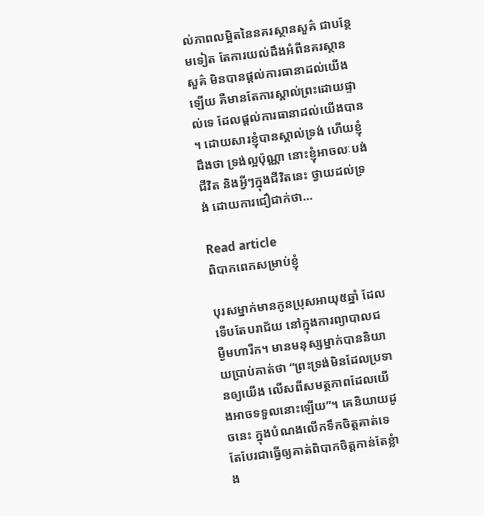ល់ភាពលម្អិតនៃនគរស្ថានសួគ៌ ជាបន្ថែមទៀត តែការយល់ដឹងអំពីនគរស្ថានសួគ៌ មិនបានផ្តល់ការធានាដល់យើងឡើយ គឺមានតែការស្គាល់ព្រះដោយផ្ទាល់ទេ ដែលផ្តល់ការធានាដល់យើងបាន។ ដោយសារខ្ញុំបានស្គាល់ទ្រង់ ហើយខ្ញុំដឹងថា ទ្រង់ល្អប៉ុណ្ណា នោះខ្ញុំអាចលៈបង់ជីវិត និងអ្វីៗក្នុងជីវិតនេះ ថ្វាយដល់ទ្រង់ ដោយការជឿជាក់ថា…

Read article
ពិបាកពេកសម្រាប់ខ្ញុំ

បុរសម្នាក់មានកូនប្រុសអាយុ៥ឆ្នាំ ដែលទើបតែបរាជ័យ នៅក្នុងការព្យាបាលជម្ងឺមហារីក។ មានមនុស្សម្នាក់បាននិយាយប្រាប់គាត់ថា “ព្រះទ្រង់មិនដែលប្រទានឲ្យយើង លើសពីសមត្ថភាពដែលយើងអាចទទួលនោះឡើយ”។ គេនិយាយដូចនេះ ក្នុងបំណងលើកទឹកចិត្តគាត់ទេ តែបែរជាធ្វើឲ្យគាត់ពិបាកចិត្តកាន់តែខ្លំាង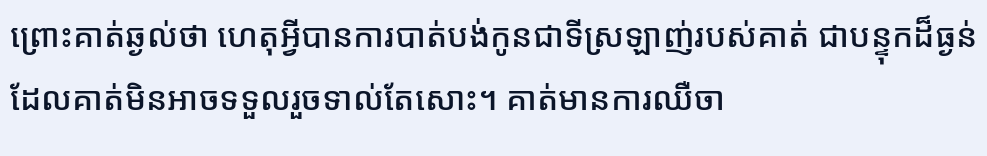ព្រោះគាត់ឆ្ងល់ថា ហេតុអ្វីបានការបាត់បង់កូនជាទីស្រឡាញ់របស់គាត់ ជាបន្ទុកដ៏ធ្ងន់ ដែលគាត់មិនអាចទទួលរួចទាល់តែសោះ។ គាត់មានការឈឺចា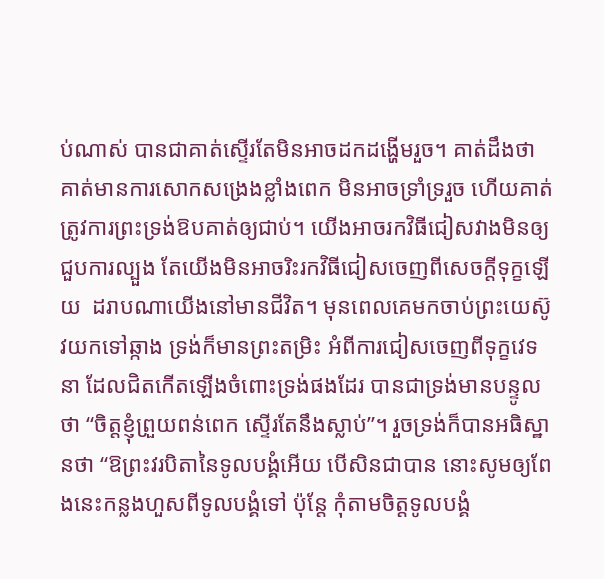ប់ណាស់ បានជាគាត់ស្ទើរតែមិនអាចដកដង្ហើមរួច។ គាត់ដឹងថា គាត់មានការសោកសង្រេងខ្លាំងពេក មិនអាចទ្រាំទ្ររួច ហើយគាត់ត្រូវការព្រះទ្រង់ឱបគាត់ឲ្យជាប់។ យើងអាចរកវិធីជៀសវាងមិនឲ្យជួបការល្បួង តែយើងមិនអាចរិះរកវិធីជៀសចេញពីសេចក្តីទុក្ខឡើយ  ដរាបណាយើងនៅមានជីវិត។ មុនពេលគេមកចាប់ព្រះយេស៊ូវយកទៅឆ្កាង ទ្រង់ក៏មានព្រះតម្រិះ អំពីការជៀសចេញពីទុក្ខវេទនា ដែលជិតកើតឡើងចំពោះទ្រង់ផងដែរ បានជាទ្រង់មានបន្ទូលថា “ចិត្តខ្ញុំព្រួយពន់ពេក ស្ទើរតែនឹងស្លាប់”។ រួចទ្រង់ក៏បានអធិស្ឋានថា “ឱព្រះវរបិតានៃទូលបង្គំអើយ បើសិនជាបាន នោះសូមឲ្យពែងនេះកន្លងហួសពីទូលបង្គំទៅ ប៉ុន្តែ កុំតាមចិត្តទូលបង្គំ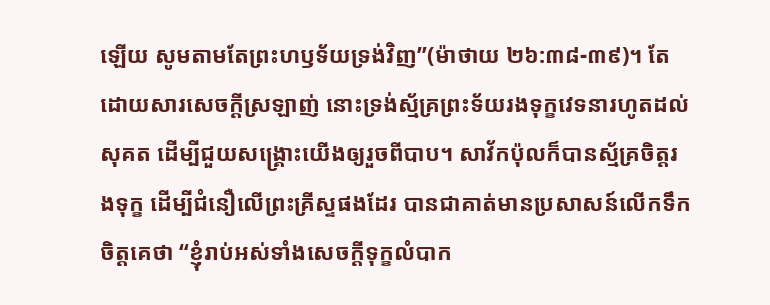ឡើយ សូមតាមតែព្រះហឫទ័យទ្រង់វិញ”(ម៉ាថាយ ២៦:៣៨-៣៩)។ តែដោយសារសេចក្តីស្រឡាញ់ នោះទ្រង់ស្ម័គ្រព្រះទ័យរងទុក្ខវេទនារហូតដល់សុគត ដើម្បីជួយសង្រ្គោះយើងឲ្យរួចពីបាប។ សាវ័កប៉ុលក៏បានស្ម័គ្រចិត្តរងទុក្ខ ដើម្បីជំនឿលើព្រះគ្រីស្ទផងដែរ បានជាគាត់មានប្រសាសន៍លើកទឹកចិត្តគេថា “ខ្ញុំរាប់អស់ទាំងសេចក្តីទុក្ខលំបាក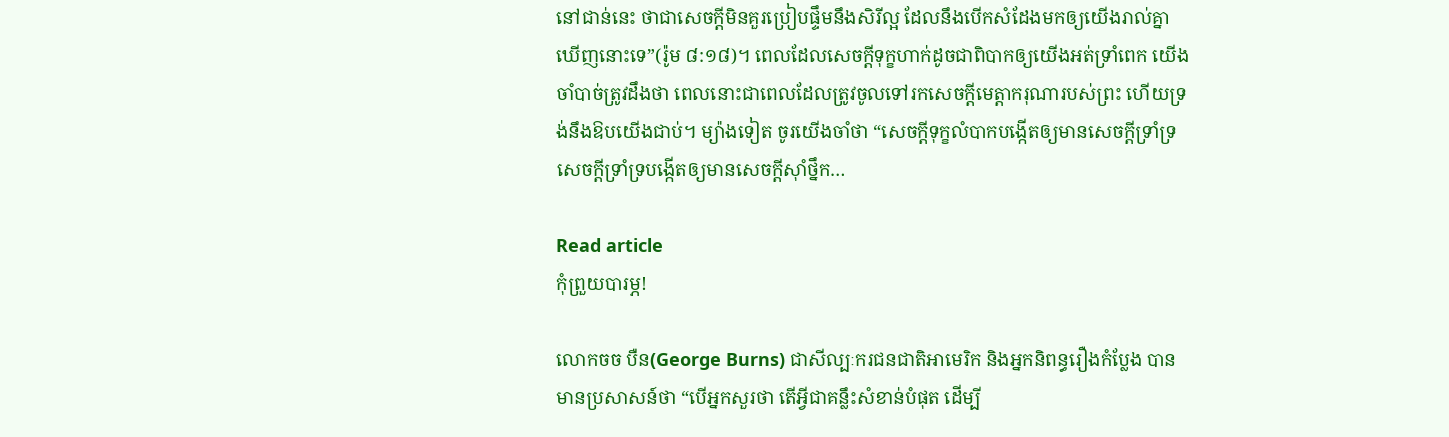នៅជាន់នេះ ថាជាសេចក្តីមិនគួរប្រៀបផ្ទឹមនឹងសិរីល្អ ដែលនឹងបើកសំដែងមកឲ្យយើងរាល់គ្នាឃើញនោះទេ”(រ៉ូម ៨:១៨)។ ពេលដែលសេចក្តីទុក្ខហាក់ដូចជាពិបាកឲ្យយើងអត់ទ្រាំពេក យើងចាំបាច់ត្រូវដឹងថា ពេលនោះជាពេលដែលត្រូវចូលទៅរកសេចក្តីមេត្តាករុណារបស់ព្រះ ហើយទ្រង់នឹងឱបយើងជាប់។ ម្យ៉ាងទៀត ចូរយើងចាំថា “សេចក្តីទុក្ខលំបាកបង្កើតឲ្យមានសេចក្តីទ្រាំទ្រ សេចក្តីទ្រាំទ្របង្កើតឲ្យមានសេចក្តីស៊ាំថ្នឹក…

Read article
កុំព្រួយបារម្ភ!

លោកចច បឺន(George Burns) ជាសីល្បៈករជនជាតិអាមេរិក និងអ្នកនិពន្ធរឿងកំប្លែង បានមានប្រសាសន៍ថា “បើអ្នកសួរថា តើអ្វីជាគន្លឹះសំខាន់បំផុត ដើម្បី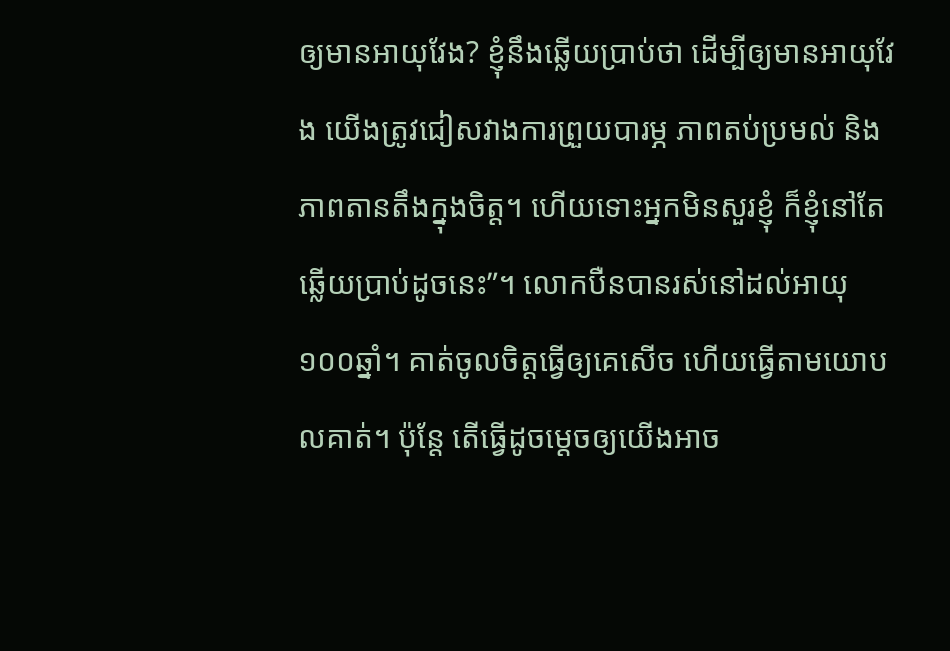ឲ្យមានអាយុវែង? ខ្ញុំនឹងឆ្លើយប្រាប់ថា ដើម្បីឲ្យមានអាយុវែង យើងត្រូវជៀសវាងការព្រួយបារម្ភ ភាពតប់ប្រមល់ និងភាពតានតឹងក្នុងចិត្ត។ ហើយទោះអ្នកមិនសួរខ្ញុំ ក៏ខ្ញុំនៅតែឆ្លើយប្រាប់ដូចនេះ”។ លោកបឺនបានរស់នៅដល់អាយុ១០០ឆ្នាំ។ គាត់ចូលចិត្តធ្វើឲ្យគេសើច ហើយធ្វើតាមយោបលគាត់។ ប៉ុន្តែ តើធ្វើដូចម្តេចឲ្យយើងអាច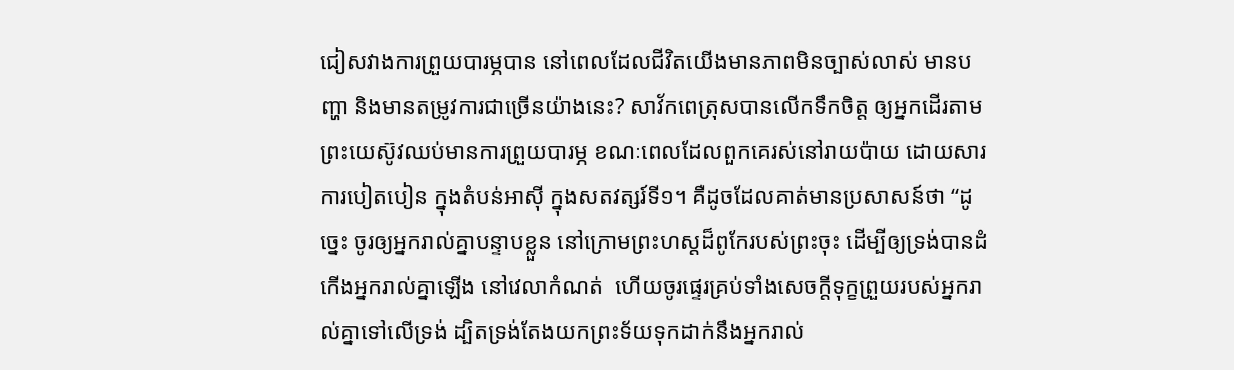ជៀសវាងការព្រួយបារម្ភបាន នៅពេលដែលជីវិតយើងមានភាពមិនច្បាស់លាស់ មានបញ្ហា និងមានតម្រូវការជាច្រើនយ៉ាងនេះ? សាវ័កពេត្រុសបានលើកទឹកចិត្ត ឲ្យអ្នកដើរតាមព្រះយេស៊ូវឈប់មានការព្រួយបារម្ភ ខណៈពេលដែលពួកគេរស់នៅរាយប៉ាយ ដោយសារការបៀតបៀន ក្នុងតំបន់អាស៊ី ក្នុងសតវត្សរ៍ទី១។ គឺដូចដែលគាត់មានប្រសាសន៍ថា “ដូច្នេះ ចូរឲ្យអ្នករាល់គ្នាបន្ទាបខ្លួន នៅក្រោមព្រះហស្តដ៏ពូកែរបស់ព្រះចុះ ដើម្បីឲ្យទ្រង់បានដំកើងអ្នករាល់គ្នាឡើង នៅវេលាកំណត់  ហើយចូរផ្ទេរគ្រប់ទាំងសេចក្តីទុក្ខព្រួយរបស់អ្នករាល់គ្នាទៅលើទ្រង់ ដ្បិតទ្រង់តែងយកព្រះទ័យទុកដាក់នឹងអ្នករាល់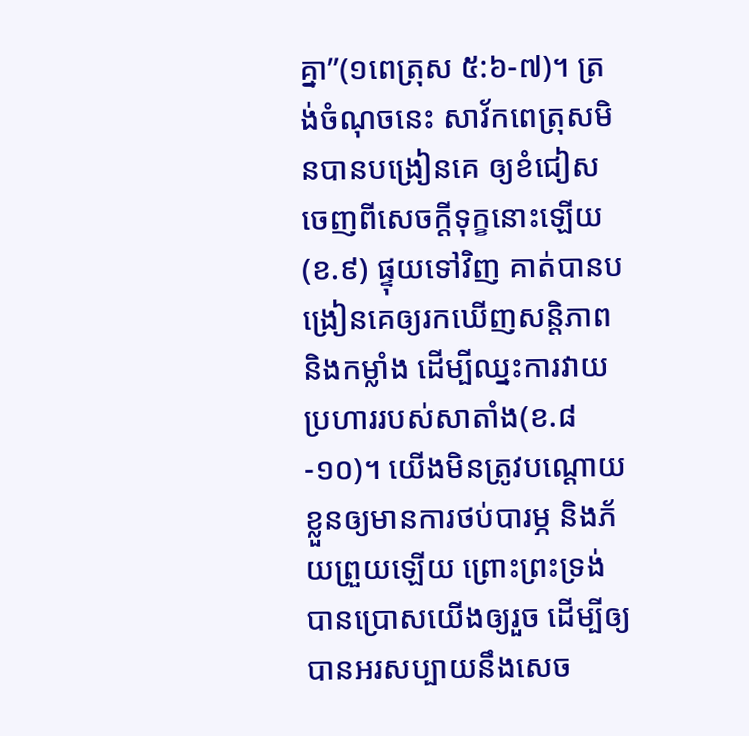គ្នា”(១ពេត្រុស ៥:៦-៧)។ ត្រង់ចំណុចនេះ សាវ័កពេត្រុសមិនបានបង្រៀនគេ ឲ្យខំជៀសចេញពីសេចក្តីទុក្ខនោះឡើយ(ខ.៩) ផ្ទុយទៅវិញ គាត់បានបង្រៀនគេឲ្យរកឃើញសន្តិភាព និងកម្លាំង ដើម្បីឈ្នះការវាយប្រហាររបស់សាតាំង(ខ.៨-១០)។ យើងមិនត្រូវបណ្តោយខ្លួនឲ្យមានការថប់បារម្ភ និងភ័យព្រួយឡើយ ព្រោះព្រះទ្រង់បានប្រោសយើងឲ្យរួច ដើម្បីឲ្យបានអរសប្បាយនឹងសេច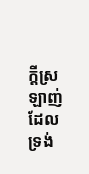ក្តីស្រឡាញ់ ដែលទ្រង់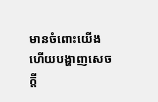មានចំពោះយើង ហើយបង្ហាញសេចក្តី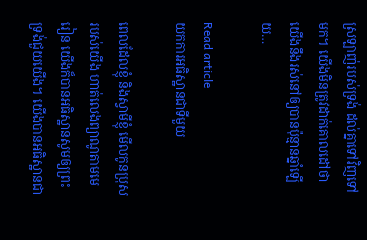ស្រឡាញ់របស់ទ្រង់ ដល់គ្នាទៅវិញទៅមក។ យើងមិនត្រូវដាក់គោលដៅថា យើងនឹងរស់នៅឲ្យបានប៉ុន្មានឆ្នាំឡើយ…

Read article
យកការអធិស្ឋានជាទីមួយ

ពេលដែលខ្ញុំ និងស្វាមីខ្ញុំ មើលកូនប្រុសរបស់យើង ហាត់លេងព្យាណូតាមមេរៀន យើងក៏បានអធិស្ឋានសូមឲ្យព្រះទ្រង់ជួយយើង។ យើងបានអធិស្ឋានជា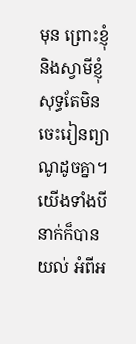មុន ព្រោះខ្ញុំ និងស្វាមីខ្ញុំសុទ្ធតែមិនចេះរៀនព្យាណូដូចគ្នា។ យើងទាំងបីនាក់ក៏បានយល់ អំពីអ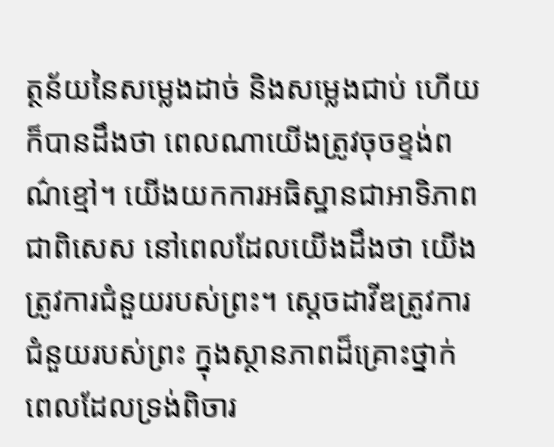ត្ថន័យនៃសម្លេងដាច់ និងសម្លេងជាប់ ហើយក៏បានដឹងថា ពេលណាយើងត្រូវចុចខ្ទង់ពណ៌ខ្មៅ។ យើងយកការអធិស្ឋានជាអាទិភាព ជាពិសេស នៅពេលដែលយើងដឹងថា យើងត្រូវការជំនួយរបស់ព្រះ។ ស្តេចដាវីឌត្រូវការជំនួយរបស់ព្រះ ក្នុងស្ថានភាពដ៏គ្រោះថ្នាក់ ពេលដែលទ្រង់ពិចារ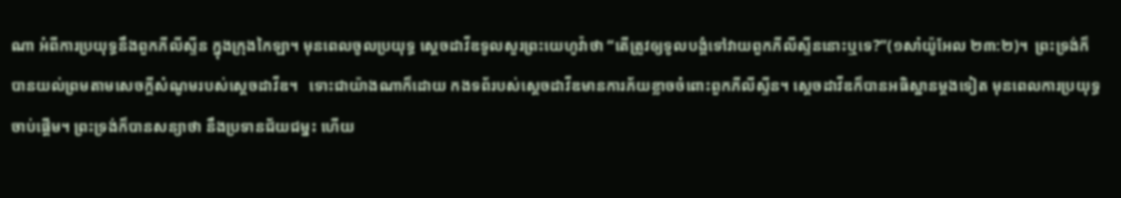ណា អំពីការប្រយុទ្ធនឹងពួកភីលីស្ទីន ក្នុងក្រុងកៃឡា។ មុនពេលចូលប្រយុទ្ធ ស្តេចដាវីឌទូលសួរព្រះយេហូវ៉ាថា “តើត្រូវឲ្យទូលបង្គំទៅវាយពួកភីលីស្ទីននោះឬទេ?”(១សាំយ៉ូអែល ២៣:២)។  ព្រះទ្រង់ក៏បានយល់ព្រមតាមសេចក្តីសំណូមរបស់ស្តេចដាវីឌ។   ទោះជាយ៉ាងណាក៏ដោយ កងទព័របស់ស្តេចដាវីឌមានការភ័យខ្លាចចំពោះពួកភីលីស្ទីន។ ស្តេចដាវីឌក៏បានអធិស្ឋានម្តងទៀត មុនពេលការប្រយុទ្ធចាប់ផ្តើម។ ព្រះទ្រង់ក៏បានសន្យាថា នឹងប្រទានជ័យជម្នះ ហើយ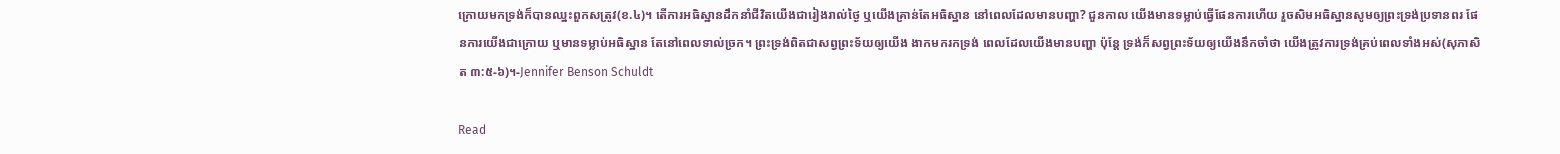ក្រោយមកទ្រង់ក៏បានឈ្នះពួកសត្រូវ(ខ.៤)។ តើការអធិស្ឋានដឹកនាំជីវិតយើងជារៀងរាល់ថ្ងៃ ឬយើងគ្រាន់តែអធិស្ឋាន នៅពេលដែលមានបញ្ហា? ជួនកាល យើងមានទម្លាប់ធ្វើផែនការហើយ រួចសិមអធិស្ឋានសូមឲ្យព្រះទ្រង់ប្រទានពរ ផែនការយើងជាក្រោយ ឬមានទម្លាប់អធិស្ឋាន តែនៅពេលទាល់ច្រក។ ព្រះទ្រង់ពិតជាសព្វព្រះទ័យឲ្យយើង ងាកមករកទ្រង់ ពេលដែលយើងមានបញ្ហា ប៉ុន្តែ ទ្រង់ក៏សព្វព្រះទ័យឲ្យយើងនឹកចាំថា យើងត្រូវការទ្រង់គ្រប់ពេលទាំងអស់(សុភាសិត ៣:៥-៦)។-Jennifer Benson Schuldt

Read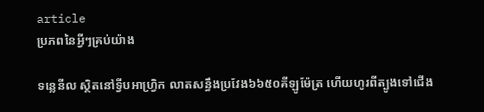article
ប្រភពនៃអ្វីៗគ្រប់យ៉ាង

ទន្លេនីល ស្ថិតនៅទ្វីបអាហ្វ្រិក លាតសន្ធឹងប្រវែង៦៦៥០គីឡូម៉ែត្រ ហើយហូរពីត្បូងទៅជើង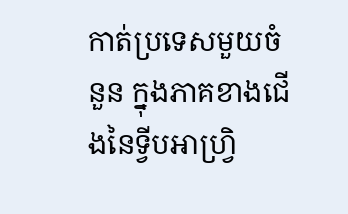កាត់ប្រទេសមួយចំនួន ក្នុងភាគខាងជើងនៃទ្វីបអាហ្វ្រិ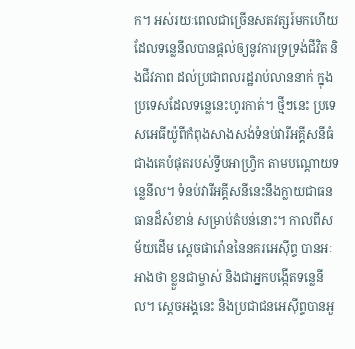ក។ អស់រយៈពេលជាច្រើនសតវត្សរ៍មកហើយ ដែលទន្លេនីលបានផ្តល់ឲ្យនូវការទ្រទ្រង់ជីវិត និងជីវភាព ដល់ប្រជាពលរដ្ឋរាប់លាននាក់ ក្នុងប្រទេសដែលទន្លេនេះហូរកាត់។ ថ្មីៗនេះ ប្រទេសអេធីយ៉ូពីកំពុងសាងសង់ទំនប់វារីអគ្គីសនីធំជាងគេបំផុតរបស់ទ្វីបអាហ្រ្វិក តាមបណ្តោយទន្លេនីល។ ទំនប់វារីអគ្គីសនីនេះនឹងក្លាយជាធនធានដ៏សំខាន់ សម្រាប់តំបន់នោះ។ កាលពីសម័យដើម ស្តេចផារ៉ោននៃនគរអេស៊ីព្ទ បានអៈអាងថា ខ្លួនជាម្ចាស់ និងជាអ្នកបង្កើតទន្លេនីល។ ស្តេចអង្គនេះ និងប្រជាជនអេស៊ីព្ទបានអួ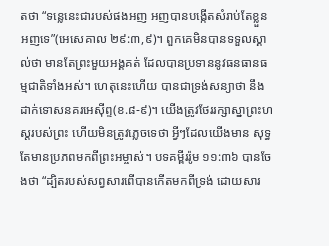តថា “ទន្លេនេះជារបស់ផងអញ អញបានបង្កើតសំរាប់តែខ្លួនអញទេ”(អេសេគាល ២៩:៣,៩)។ ពួកគេមិនបានទទួលស្គាល់ថា មានតែព្រះមួយអង្គគត់ ដែលបានប្រទាននូវធនធានធម្មជាតិទាំងអស់។ ហេតុនេះហើយ បានជាទ្រង់សន្យាថា នឹងដាក់ទោសនគរអេស៊ីព្ទ(ខ.៨-៩)។ យើងត្រូវថែររក្សាស្នាព្រះហស្តរបស់ព្រះ ហើយមិនត្រូវភ្លេចទេថា អ្វីៗដែលយើងមាន សុទ្ធតែមានប្រភពមកពីព្រះអម្ចាស់។ បទគម្ពីររ៉ូម ១១:៣៦ បានចែងថា “ដ្បិតរបស់សព្វសារពើបានកើតមកពីទ្រង់ ដោយសារ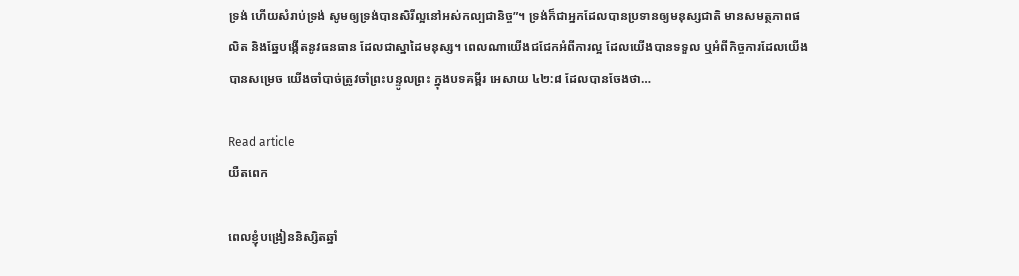ទ្រង់ ហើយសំរាប់ទ្រង់ សូមឲ្យទ្រង់បានសិរីល្អនៅអស់កល្បជានិច្ច”។ ទ្រង់ក៏ជាអ្នកដែលបានប្រទានឲ្យមនុស្សជាតិ មានសមត្ថភាពផលិត និងឆ្នែបង្កើតនូវធនធាន ដែលជាស្នាដៃមនុស្ស។ ពេលណាយើងជជែកអំពីការល្អ ដែលយើងបានទទួល ឬអំពីកិច្ចការដែលយើងបានសម្រេច យើងចាំបាច់ត្រូវចាំព្រះបន្ទូលព្រះ ក្នុងបទគម្ពីរ អេសាយ ៤២:៨ ដែលបានចែងថា…

Read article
យឺតពេក

ពេលខ្ញុំបង្រៀននិស្សិតឆ្នាំ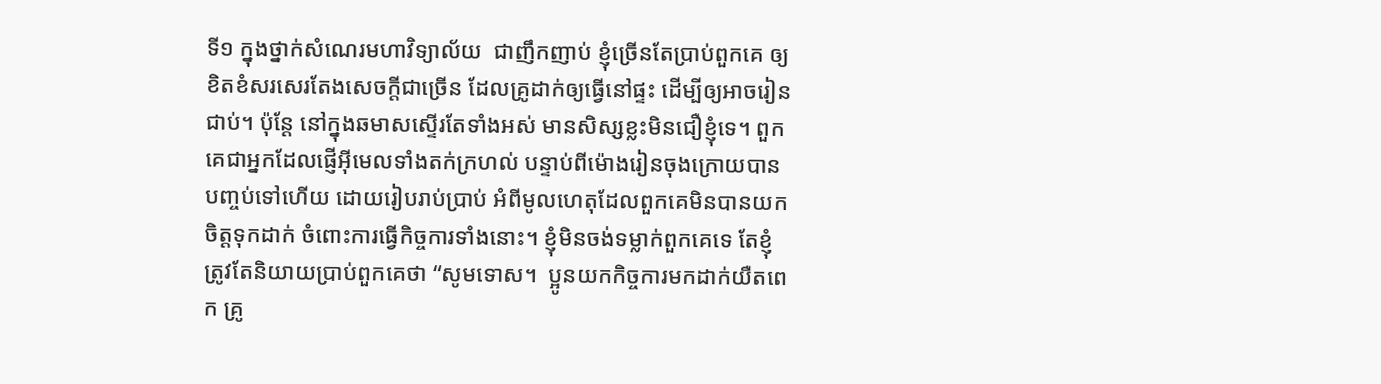ទី១ ក្នុងថ្នាក់សំណេរមហាវិទ្យាល័យ  ជាញឹកញាប់ ខ្ញុំច្រើនតែប្រាប់ពួកគេ ឲ្យខិតខំសរសេរតែងសេចក្តីជាច្រើន ដែលគ្រូដាក់ឲ្យធ្វើនៅផ្ទះ ដើម្បីឲ្យអាចរៀនជាប់។ ប៉ុន្តែ នៅក្នុងឆមាសស្ទើរតែទាំងអស់ មានសិស្សខ្លះមិនជឿខ្ញុំទេ។ ពួកគេជាអ្នកដែលផ្ញើអ៊ីមេលទាំងតក់ក្រហល់ បន្ទាប់ពីម៉ោងរៀនចុងក្រោយបានបញ្ចប់ទៅហើយ ដោយរៀបរាប់ប្រាប់ អំពីមូលហេតុដែលពួកគេមិនបានយកចិត្តទុកដាក់ ចំពោះការធ្វើកិច្ចការទាំងនោះ។ ខ្ញុំមិនចង់ទម្លាក់ពួកគេទេ តែខ្ញុំត្រូវតែនិយាយប្រាប់ពួកគេថា “សូមទោស។  ប្អូនយកកិច្ចការមកដាក់យឺតពេក គ្រូ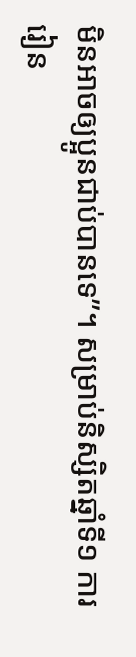មិនអាចឲ្យប្អូនជាប់បានទេ”។ សម្រាប់និស្សិតឆ្នាំទី១ ការរៀន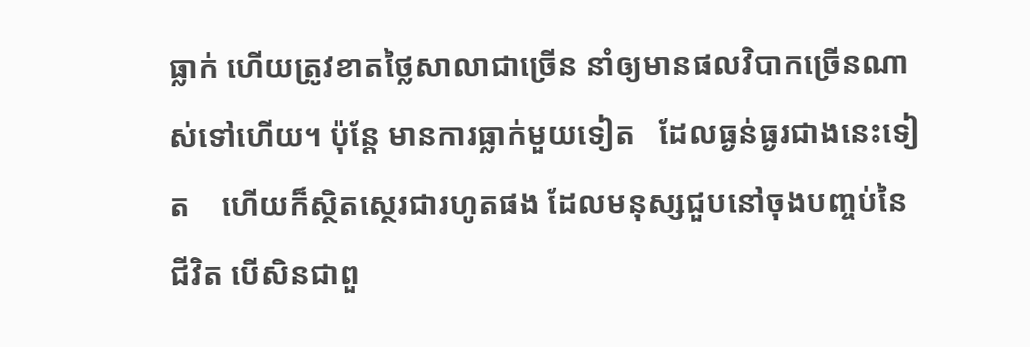ធ្លាក់ ហើយត្រូវខាតថ្លៃសាលាជាច្រើន នាំឲ្យមានផលវិបាកច្រើនណាស់ទៅហើយ។ ប៉ុន្តែ មានការធ្លាក់មួយទៀត   ដែលធ្ងន់ធ្ងរជាងនេះទៀត    ហើយក៏ស្ថិតស្ថេរជារហូតផង ដែលមនុស្សជួបនៅចុងបញ្ចប់នៃជីវិត បើសិនជាពួ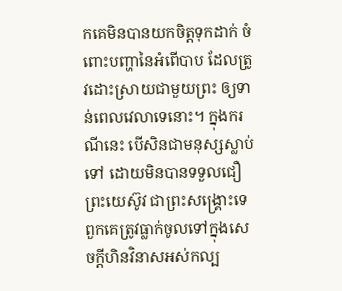កគេមិនបានយកចិត្តទុកដាក់ ចំពោះបញ្ហានៃអំពើបាប ដែលត្រូវដោះស្រាយជាមួយព្រះ ឲ្យទាន់ពេលវេលាទេនោះ។ ក្នុងករណីនេះ បើសិនជាមនុស្សស្លាប់ទៅ ដោយមិនបានទទួលជឿព្រះយេស៊ូវ ជាព្រះសង្រ្គោះទេ ពួកគេត្រូវធ្លាក់ចូលទៅក្នុងសេចក្តីហិនវិនាសអស់កល្ប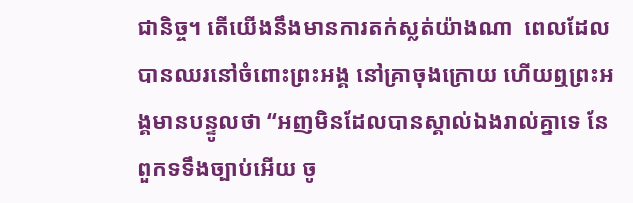ជានិច្ច។ តើយើងនឹងមានការតក់ស្លត់យ៉ាងណា  ពេលដែលបានឈរនៅចំពោះព្រះអង្គ នៅគ្រាចុងក្រោយ ហើយឮព្រះអង្គមានបន្ទូលថា “អញមិនដែលបានស្គាល់ឯងរាល់គ្នាទេ នែ ពួកទទឹងច្បាប់អើយ ចូ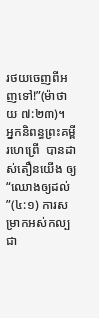រថយចេញពីអញទៅ!”(ម៉ាថាយ ៧:២៣)។  អ្នកនិពន្ធព្រះគម្ពីរហេព្រើ  បានដាស់តឿនយើង ឲ្យ “ឈោងឲ្យដល់”(៤:១) ការសម្រាកអស់កល្បជា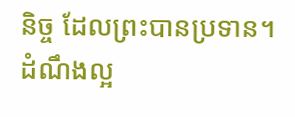និច្ច ដែលព្រះបានប្រទាន។ ដំណឹងល្អ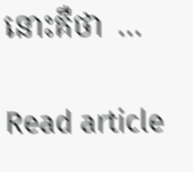នោះគឺថា  …

Read article